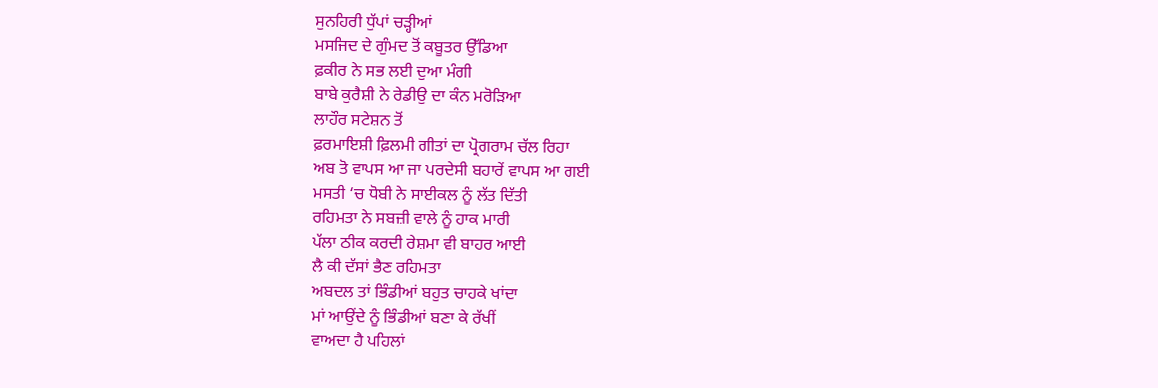ਸੁਨਹਿਰੀ ਧੁੱਪਾਂ ਚੜ੍ਹੀਆਂ
ਮਸਜਿਦ ਦੇ ਗੁੰਮਦ ਤੋਂ ਕਬੂਤਰ ਉੱਡਿਆ
ਫ਼ਕੀਰ ਨੇ ਸਭ ਲਈ ਦੁਆ ਮੰਗੀ
ਬਾਬੇ ਕੁਰੈਸ਼ੀ ਨੇ ਰੇਡੀਉ ਦਾ ਕੰਨ ਮਰੋੜਿਆ
ਲਾਹੌਰ ਸਟੇਸ਼ਨ ਤੋਂ
ਫ਼ਰਮਾਇਸ਼ੀ ਫ਼ਿਲਮੀ ਗੀਤਾਂ ਦਾ ਪ੍ਰੋਗਰਾਮ ਚੱਲ ਰਿਹਾ
ਅਬ ਤੋ ਵਾਪਸ ਆ ਜਾ ਪਰਦੇਸੀ ਬਹਾਰੇਂ ਵਾਪਸ ਆ ਗਈ
ਮਸਤੀ ‘ਚ ਧੋਬੀ ਨੇ ਸਾਈਕਲ ਨੂੰ ਲੱਤ ਦਿੱਤੀ
ਰਹਿਮਤਾ ਨੇ ਸਬਜ਼ੀ ਵਾਲੇ ਨੂੰ ਹਾਕ ਮਾਰੀ
ਪੱਲਾ ਠੀਕ ਕਰਦੀ ਰੇਸ਼ਮਾ ਵੀ ਬਾਹਰ ਆਈ
ਲੈ ਕੀ ਦੱਸਾਂ ਭੈਣ ਰਹਿਮਤਾ
ਅਬਦਲ ਤਾਂ ਭਿੰਡੀਆਂ ਬਹੁਤ ਚਾਹਕੇ ਖਾਂਦਾ
ਮਾਂ ਆਉਂਦੇ ਨੂੰ ਭਿੰਡੀਆਂ ਬਣਾ ਕੇ ਰੱਖੀਂ
ਵਾਅਦਾ ਹੈ ਪਹਿਲਾਂ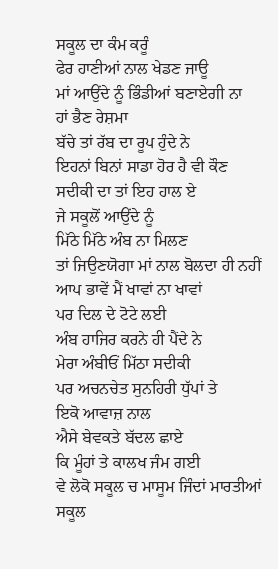ਸਕੂਲ ਦਾ ਕੰਮ ਕਰੂੰ
ਫੇਰ ਹਾਣੀਆਂ ਨਾਲ ਖੇਡਣ ਜਾਊ
ਮਾਂ ਆਉਂਦੇ ਨੂੰ ਭਿੰਡੀਆਂ ਬਣਾਏਗੀ ਨਾ
ਹਾਂ ਭੈਣ ਰੇਸ਼ਮਾ
ਬੱਚੇ ਤਾਂ ਰੱਬ ਦਾ ਰੂਪ ਹੁੰਦੇ ਨੇ
ਇਹਨਾਂ ਬਿਨਾਂ ਸਾਡਾ ਹੋਰ ਹੈ ਵੀ ਕੌਣ
ਸਦੀਕੀ ਦਾ ਤਾਂ ਇਹ ਹਾਲ ਏ
ਜੇ ਸਕੂਲੋਂ ਆਉਂਦੇ ਨੂੰ
ਮਿੱਠੇ ਮਿੱਠੇ ਅੰਬ ਨਾ ਮਿਲਣ
ਤਾਂ ਜਿਉਣਯੋਗਾ ਮਾਂ ਨਾਲ ਬੋਲਦਾ ਹੀ ਨਹੀਂ
ਆਪ ਭਾਵੇਂ ਮੈਂ ਖਾਵਾਂ ਨਾ ਖਾਵਾਂ
ਪਰ ਦਿਲ ਦੇ ਟੋਟੇ ਲਈ
ਅੰਬ ਹਾਜਿਰ ਕਰਨੇ ਹੀ ਪੈਂਦੇ ਨੇ
ਮੇਰਾ ਅੰਬੀਓਂ ਮਿੱਠਾ ਸਦੀਕੀ
ਪਰ ਅਚਨਚੇਤ ਸੁਨਹਿਰੀ ਧੁੱਪਾਂ ਤੇ
ਇਕੋ ਆਵਾਜ਼ ਨਾਲ
ਐਸੇ ਬੇਵਕਤੇ ਬੱਦਲ ਛਾਏ
ਕਿ ਮੂੰਹਾਂ ਤੇ ਕਾਲਖ ਜੰਮ ਗਈ
ਵੇ ਲੋਕੋ ਸਕੂਲ ਚ ਮਾਸੂਮ ਜਿੰਦਾਂ ਮਾਰਤੀਆਂ
ਸਕੂਲ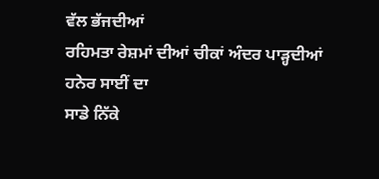ਵੱਲ ਭੱਜਦੀਆਂ
ਰਹਿਮਤਾ ਰੇਸ਼ਮਾਂ ਦੀਆਂ ਚੀਕਾਂ ਅੰਦਰ ਪਾੜ੍ਹਦੀਆਂ
ਹਨੇਰ ਸਾਈਂ ਦਾ
ਸਾਡੇ ਨਿੱਕੇ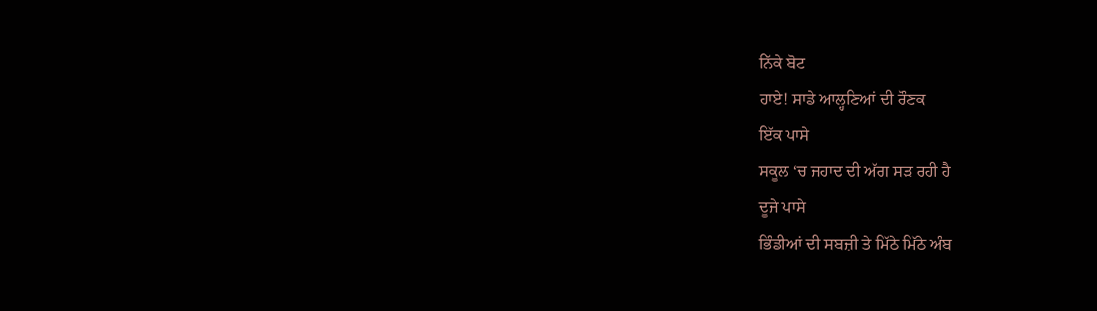ਨਿੱਕੇ ਬੋਟ
ਹਾਏ! ਸਾਡੇ ਆਲ੍ਹਣਿਆਂ ਦੀ ਰੌਣਕ
ਇੱਕ ਪਾਸੇ
ਸਕੂਲ ‘ਚ ਜਹਾਦ ਦੀ ਅੱਗ ਸੜ ਰਹੀ ਹੈ
ਦੂਜੇ ਪਾਸੇ
ਭਿੰਡੀਆਂ ਦੀ ਸਬਜ਼ੀ ਤੇ ਮਿੱਠੇ ਮਿੱਠੇ ਅੰਬ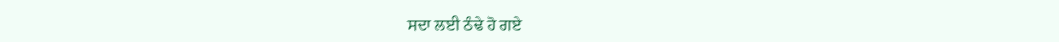ਸਦਾ ਲਈ ਠੰਢੇ ਹੋ ਗਏ